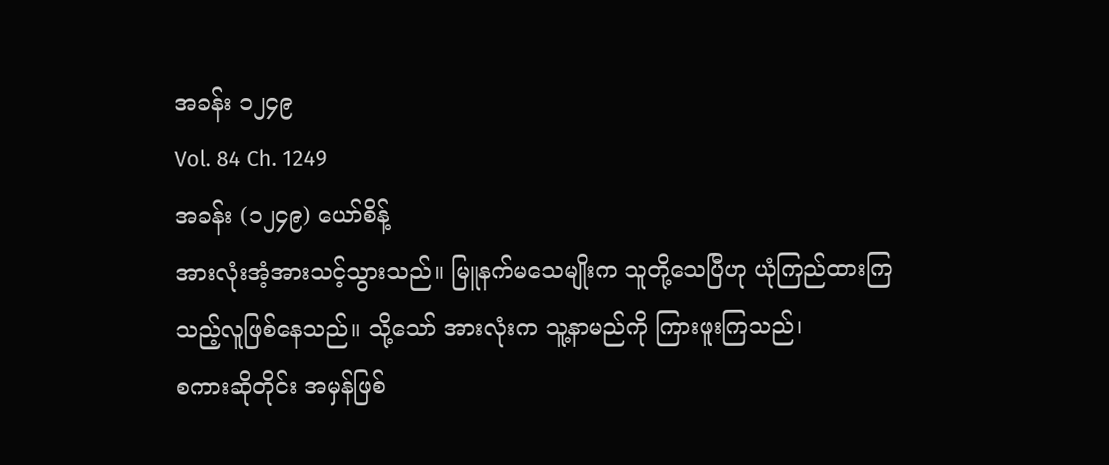အခန်း ၁၂၄၉
Vol. 84 Ch. 1249
အခန်း (၁၂၄၉) ယော်စိန့်
အားလုံးအံ့အားသင့်သွားသည်။ မြူနက်မသေမျိုးက သူတို့သေပြီဟု ယုံကြည်ထားကြသည့်လူဖြစ်နေသည်။ သို့သော် အားလုံးက သူ့နာမည်ကို ကြားဖူးကြသည်၊
စကားဆိုတိုင်း အမှန်ဖြစ်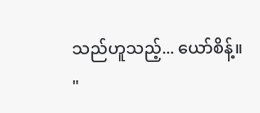သည်ဟူသည့်... ယော်စိန့်။
"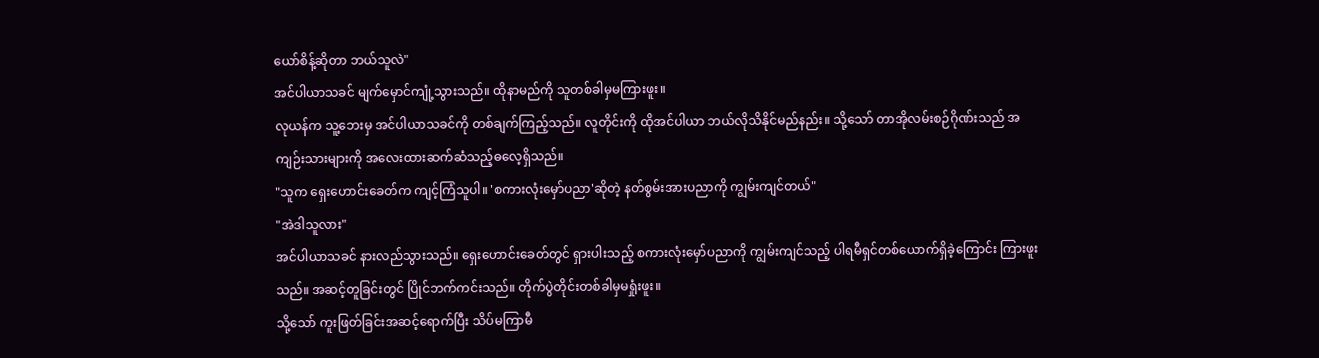ယော်စိန့်ဆိုတာ ဘယ်သူလဲ"
အင်ပါယာသခင် မျက်မှောင်ကျုံ့သွားသည်။ ထိုနာမည်ကို သူတစ်ခါမှမကြားဖူး။
လုယန်က သူ့ဘေးမှ အင်ပါယာသခင်ကို တစ်ချက်ကြည့်သည်။ လူတိုင်းကို ထိုအင်ပါယာ ဘယ်လိုသိနိုင်မည်နည်း။ သို့သော် တာအိုလမ်းစဉ်ဂိုဏ်းသည် အကျဉ်းသားများကို အလေးထားဆက်ဆံသည့်ဓလေ့ရှိသည်။
"သူက ရှေးဟောင်းခေတ်က ကျင့်ကြံသူပါ။ 'စကားလုံးမှော်ပညာ'ဆိုတဲ့ နတ်စွမ်းအားပညာကို ကျွမ်းကျင်တယ်"
"အဲဒါသူလား"
အင်ပါယာသခင် နားလည်သွားသည်။ ရှေးဟောင်းခေတ်တွင် ရှားပါးသည့် စကားလုံးမှော်ပညာကို ကျွမ်းကျင်သည့် ပါရမီရှင်တစ်ယောက်ရှိခဲ့ကြောင်း ကြားဖူးသည်။ အဆင့်တူခြင်းတွင် ပြိုင်ဘက်ကင်းသည်။ တိုက်ပွဲတိုင်းတစ်ခါမှမရှုံးဖူး။
သို့သော် ကူးဖြတ်ခြင်းအဆင့်ရောက်ပြီး သိပ်မကြာမီ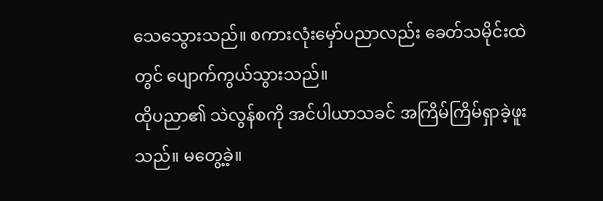သေသွေားသည်။ စကားလုံးမှော်ပညာလည်း ခေတ်သမိုင်းထဲတွင် ပျောက်ကွယ်သွားသည်။
ထိုပညာ၏ သဲလွန်စကို အင်ပါယာသခင် အကြိမ်ကြိမ်ရှာခဲ့ဖူးသည်။ မတွေ့ခဲ့။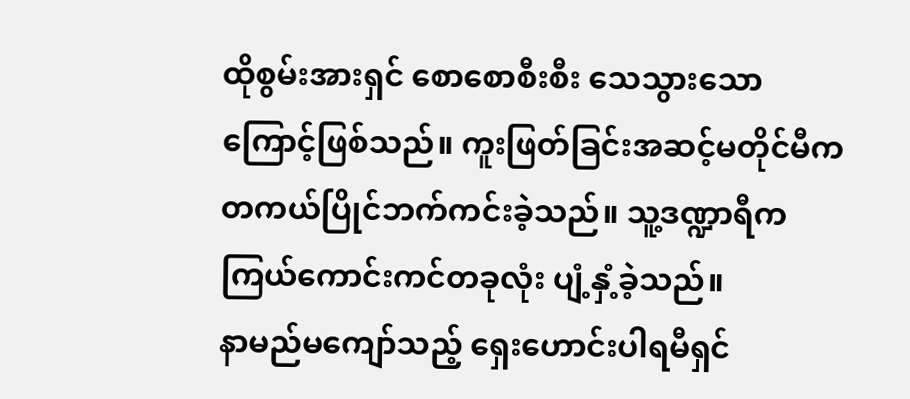ထိုစွမ်းအားရှင် စောစောစီးစီး သေသွားသောကြောင့်ဖြစ်သည်။ ကူးဖြတ်ခြင်းအဆင့်မတိုင်မီက တကယ်ပြိုင်ဘက်ကင်းခဲ့သည်။ သူ့ဒဏ္ဍာရီက ကြယ်ကောင်းကင်တခုလုံး ပျံ့နှံ့ခဲ့သည်။
နာမည်မကျော်သည့် ရှေးဟောင်းပါရမီရှင်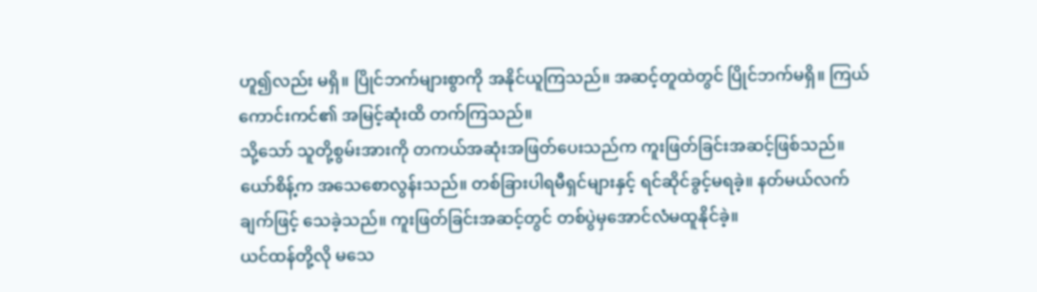ဟူ၍လည်း မရှိ။ ပြိုင်ဘက်များစွာကို အနိုင်ယူကြသည်။ အဆင့်တူထဲတွင် ပြိုင်ဘက်မရှိ။ ကြယ်ကောင်းကင်၏ အမြင့်ဆုံးထိ တက်ကြသည်။
သို့သော် သူတို့စွမ်းအားကို တကယ်အဆုံးအဖြတ်ပေးသည်က ကူးဖြတ်ခြင်းအဆင့်ဖြစ်သည်။
ယော်စိန့်က အသေစောလွန်းသည်။ တစ်ခြားပါရမီရှင်များနှင့် ရင်ဆိုင်ခွင့်မရခဲ့။ နတ်မယ်လက်ချက်ဖြင့် သေခဲ့သည်။ ကူးဖြတ်ခြင်းအဆင့်တွင် တစ်ပွဲမှအောင်လံမထူနိုင်ခဲ့။
ယင်ထန်တို့လို မသေ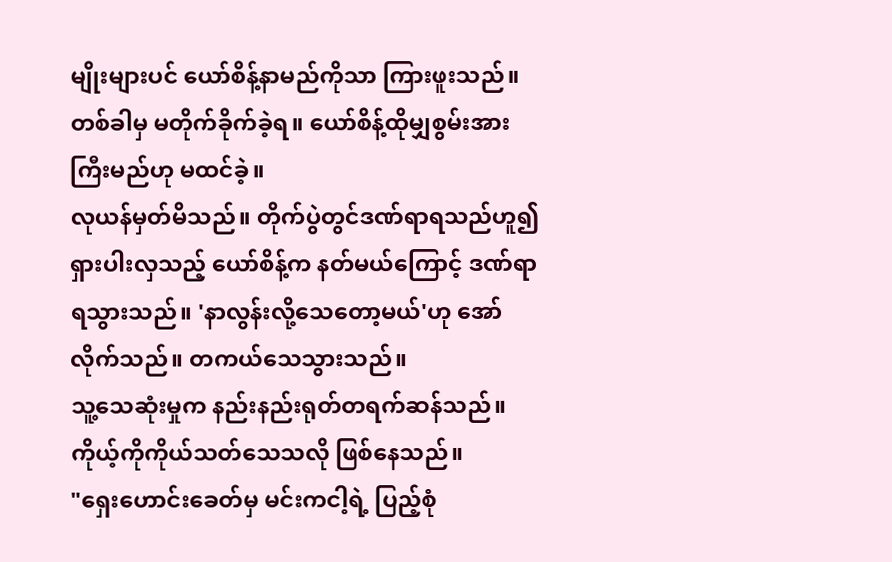မျိုးများပင် ယော်စိန့်နာမည်ကိုသာ ကြားဖူးသည်။ တစ်ခါမှ မတိုက်ခိုက်ခဲ့ရ။ ယော်စိန့်ထိုမျှစွမ်းအားကြီးမည်ဟု မထင်ခဲ့။
လုယန်မှတ်မိသည်။ တိုက်ပွဲတွင်ဒဏ်ရာရသည်ဟူ၍ ရှားပါးလှသည့် ယော်စိန့်က နတ်မယ်ကြောင့် ဒဏ်ရာရသွားသည်။ 'နာလွန်းလို့သေတော့မယ်'ဟု အော်လိုက်သည်။ တကယ်သေသွားသည်။
သူ့သေဆုံးမှုက နည်းနည်းရုတ်တရက်ဆန်သည်။ ကိုယ့်ကိုကိုယ်သတ်သေသလို ဖြစ်နေသည်။
"ရှေးဟောင်းခေတ်မှ မင်းကငါ့ရဲ့ ပြည့်စုံ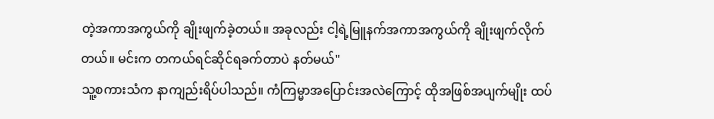တဲ့အကာအကွယ်ကို ချိုးဖျက်ခဲ့တယ်။ အခုလည်း ငါ့ရဲ့မြူနက်အကာအကွယ်ကို ချိုးဖျက်လိုက်တယ်။ မင်းက တကယ်ရင်ဆိုင်ရခက်တာပဲ နတ်မယ်"
သူ့စကားသံက နာကျည်းရိပ်ပါသည်။ ကံကြမ္မာအပြောင်းအလဲကြောင့် ထိုအဖြစ်အပျက်မျိုး ထပ်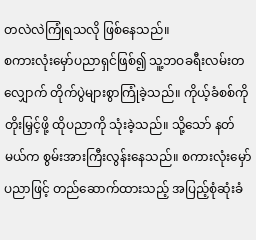တလဲလဲကြုံရသလို ဖြစ်နေသည်။
စကားလုံးမှော်ပညာရှင်ဖြစ်၍ သူ့ဘဝခရီးလမ်းတလျှောက် တိုက်ပွဲများစွာကြုံခဲ့သည်။ ကိုယ့်ခံစစ်ကို တိုးမြှင့်ဖို့ ထိုပညာကို သုံးခဲ့သည်။ သို့သော် နတ်မယ်က စွမ်းအားကြီးလွန်းနေသည်။ စကားလုံးမှော်ပညာဖြင့် တည်ဆောက်ထားသည့် အပြည့်စုံဆုံးခံ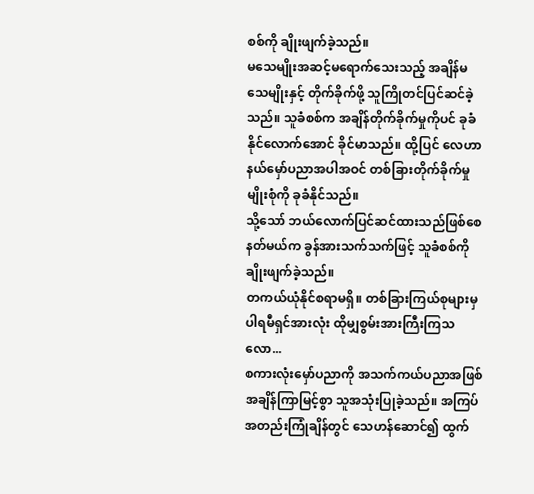စစ်ကို ချိုးဖျက်ခဲ့သည်။
မသေမျိုးအဆင့်မရောက်သေးသည့် အချိန်မသေမျိုးနှင့် တိုက်ခိုက်ဖို့ သူကြိုတင်ပြင်ဆင်ခဲ့သည်။ သူခံစစ်က အချိန်တိုက်ခိုက်မှုကိုပင် ခုခံနိုင်လောက်အောင် ခိုင်မာသည်။ ထို့ပြင် လေဟာနယ်မှော်ပညာအပါအဝင် တစ်ခြားတိုက်ခိုက်မှုမျိုးစုံကို ခုခံနိုင်သည်။
သို့သော် ဘယ်လောက်ပြင်ဆင်ထားသည်ဖြစ်စေ နတ်မယ်က ခွန်အားသက်သက်ဖြင့် သူခံစစ်ကို ချိုးဖျက်ခဲ့သည်။
တကယ်ယုံနိုင်စရာမရှိ။ တစ်ခြားကြယ်စုများမှ ပါရမီရှင်အားလုံး ထိုမျှစွမ်းအားကြီးကြသလော...
စကားလုံးမှော်ပညာကို အသက်ကယ်ပညာအဖြစ် အချိန်ကြာမြင့်စွာ သူအသုံးပြုခဲ့သည်။ အကြပ်အတည်းကြုံချိန်တွင် သေဟန်ဆောင်၍ ထွက်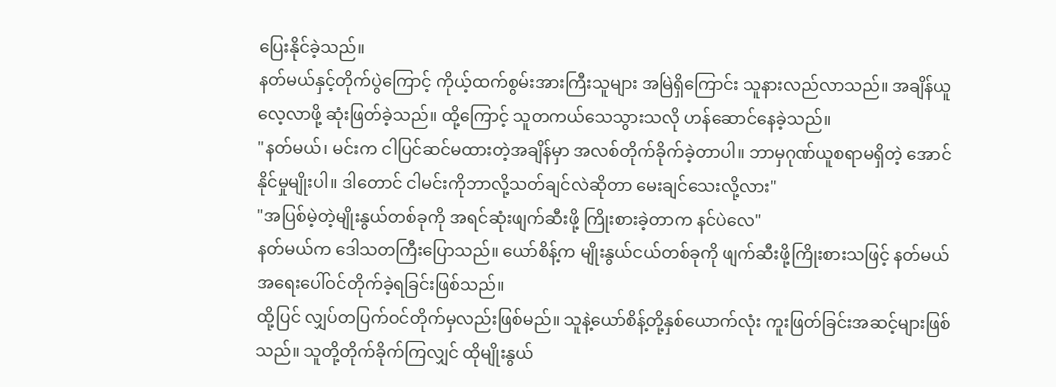ပြေးနိုင်ခဲ့သည်။
နတ်မယ်နှင့်တိုက်ပွဲကြောင့် ကိုယ့်ထက်စွမ်းအားကြီးသူများ အမြဲရှိကြောင်း သူနားလည်လာသည်။ အချိန်ယူလေ့လာဖို့ ဆုံးဖြတ်ခဲ့သည်။ ထို့ကြောင့် သူတကယ်သေသွားသလို ဟန်ဆောင်နေခဲ့သည်။
"နတ်မယ်၊ မင်းက ငါပြင်ဆင်မထားတဲ့အချိန်မှာ အလစ်တိုက်ခိုက်ခဲ့တာပါ။ ဘာမှဂုဏ်ယူစရာမရှိတဲ့ အောင်နိုင်မှုမျိုးပါ။ ဒါတောင် ငါမင်းကိုဘာလို့သတ်ချင်လဲဆိုတာ မေးချင်သေးလို့လား"
"အပြစ်မဲ့တဲ့မျိုးနွယ်တစ်ခုကို အရင်ဆုံးဖျက်ဆီးဖို့ ကြိုးစားခဲ့တာက နင်ပဲလေ"
နတ်မယ်က ဒေါသတကြီးပြောသည်။ ယော်စိန့်က မျိုးနွယ်ငယ်တစ်ခုကို ဖျက်ဆီးဖို့ကြိုးစားသဖြင့် နတ်မယ် အရေးပေါ်ဝင်တိုက်ခဲ့ရခြင်းဖြစ်သည်။
ထို့ပြင် လျှပ်တပြက်ဝင်တိုက်မှလည်းဖြစ်မည်။ သူနဲ့ယော်စိန့်တို့နှစ်ယောက်လုံး ကူးဖြတ်ခြင်းအဆင့်များဖြစ်သည်။ သူတို့တိုက်ခိုက်ကြလျှင် ထိုမျိုးနွယ်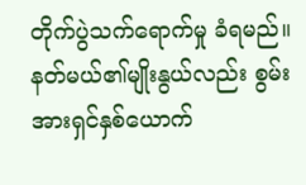တိုက်ပွဲသက်ရောက်မှု ခံရမည်။
နတ်မယ်၏မျိုးနွယ်လည်း စွမ်းအားရှင်နှစ်ယောက်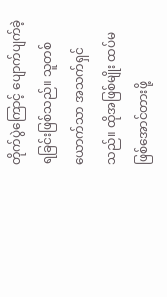တိုက်ပွဲကြောင့် ပျောက်ပျက်ခဲ့ရခြင်းဖြစ်သည်။ သူတစ်ယောက်သာ အသက်ရှင်သည်။ ထိုအဖြစ်မျိုး ထပ်မဖြစ်အောင်တားဖို့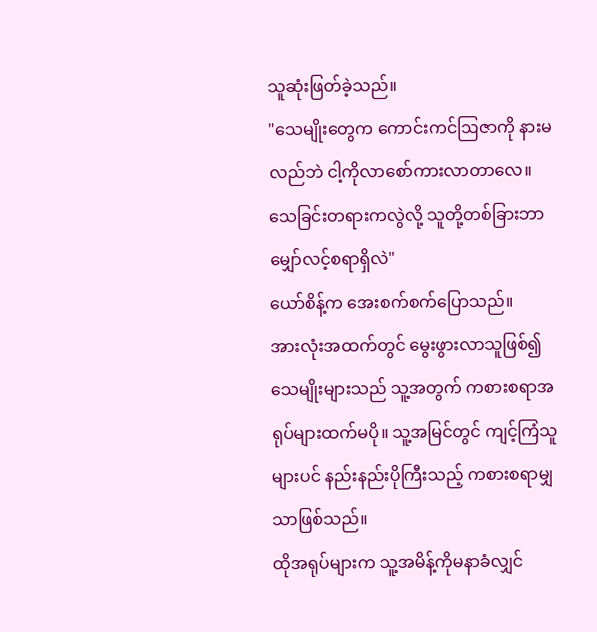သူဆုံးဖြတ်ခဲ့သည်။
"သေမျိုးတွေက ကောင်းကင်ဩဇာကို နားမလည်ဘဲ ငါ့ကိုလာစော်ကားလာတာလေ။ သေခြင်းတရားကလွဲလို့ သူတို့တစ်ခြားဘာမျှော်လင့်စရာရှိလဲ"
ယော်စိန့်က အေးစက်စက်ပြောသည်။
အားလုံးအထက်တွင် မွေးဖွားလာသူဖြစ်၍ သေမျိုးများသည် သူ့အတွက် ကစားစရာအရုပ်များထက်မပို။ သူ့အမြင်တွင် ကျင့်ကြံသူများပင် နည်းနည်းပိုကြီးသည့် ကစားစရာမျှသာဖြစ်သည်။
ထိုအရုပ်များက သူ့အမိန့်ကိုမနာခံလျှင်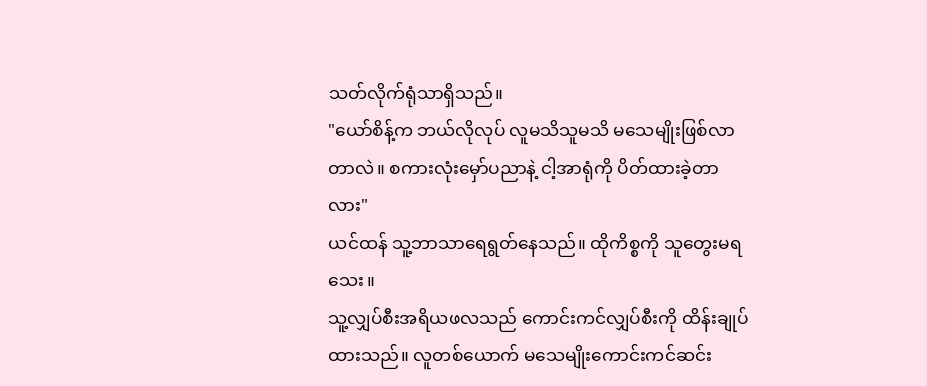သတ်လိုက်ရုံသာရှိသည်။
"ယော်စိန့်က ဘယ်လိုလုပ် လူမသိသူမသိ မသေမျိုးဖြစ်လာတာလဲ။ စကားလုံးမှော်ပညာနဲ့ ငါ့အာရုံကို ပိတ်ထားခဲ့တာလား"
ယင်ထန် သူ့ဘာသာရေရွတ်နေသည်။ ထိုကိစ္စကို သူတွေးမရသေး။
သူ့လျှပ်စီးအရိယဖလသည် ကောင်းကင်လျှပ်စီးကို ထိန်းချုပ်ထားသည်။ လူတစ်ယောက် မသေမျိုးကောင်းကင်ဆင်း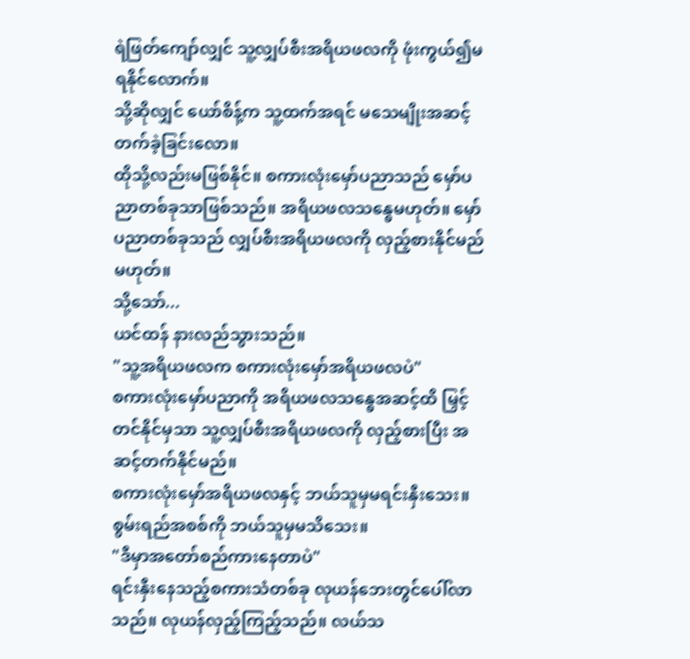ရဲဖြတ်ကျော်လျှင် သူ့လျှပ်စီးအရိယဖလကို ဖုံးကွယ်၍မရနိုင်လောက်။
သို့ဆိုလျှင် ယော်စိန့်က သူ့ထက်အရင် မသေမျိုးအဆင့်တက်ခဲ့ခြင်းလော။
ထိုသို့လည်းမဖြစ်နိုင်။ စကားလုံးမှော်ပညာသည် မှော်ပညာတစ်ခုသာဖြစ်သည်။ အရိယဖလသန္ဓေမဟုတ်။ မှော်ပညာတစ်ခုသည် လျှပ်စီးအရိယဖလကို လှည့်စားနိုင်မည်မဟုတ်။
သို့သော်...
ယင်ထန် နားလည်သွားသည်။
"သူ့အရိယဖလက စကားလုံးမှော်အရိယဖလပဲ"
စကားလုံးမှော်ပညာကို အရိယဖလသန္ဓေအဆင့်ထိ မြှင့်တင်နိုင်မှသာ သူ့လျှပ်စီးအရိယဖလကို လှည့်စားပြီး အဆင့်တက်နိုင်မည်။
စကားလုံးမှော်အရိယဖလနှင့် ဘယ်သူမှမရင်းနှီးသေး။ စွမ်းရည်အစစ်ကို ဘယ်သူမှမသိသေး။
"ဒီမှာအတော်စည်ကားနေတာပဲ"
ရင်းနှီးနေသည့်စကားသံတစ်ခု လုယန်ဘေးတွင်ပေါ်လာသည်။ လုယန်လှည့်ကြည့်သည်။ လယ်သ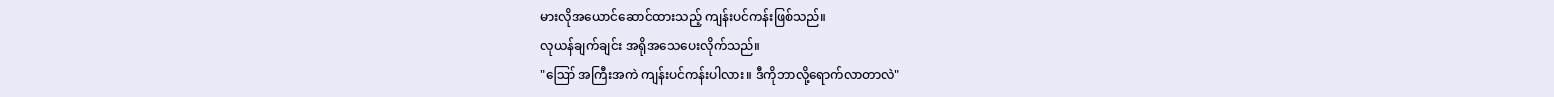မားလိုအယောင်ဆောင်ထားသည့် ကျန်းပင်ကန်းဖြစ်သည်။
လုယန်ချက်ချင်း အရိုအသေပေးလိုက်သည်။
"ဪ အကြီးအကဲ ကျန်းပင်ကန်းပါလား။ ဒီကိုဘာလို့ရောက်လာတာလဲ"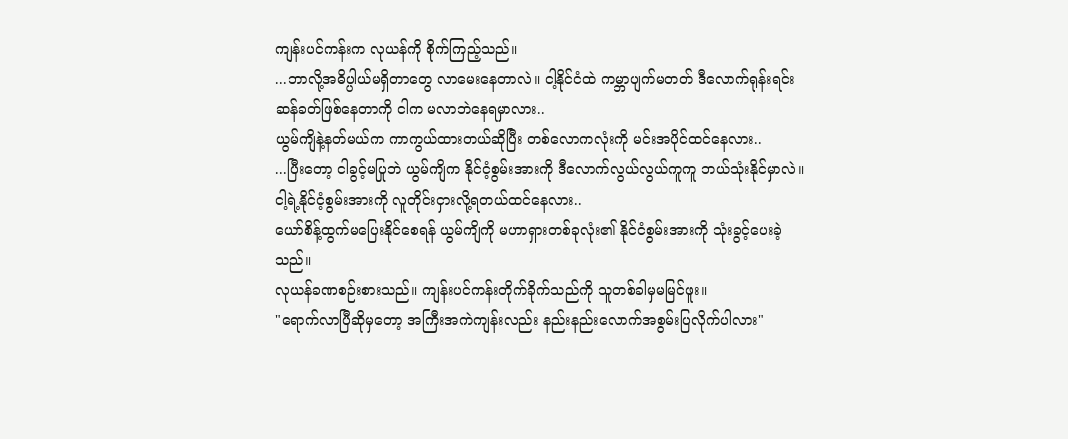ကျန်းပင်ကန်းက လုယန်ကို စိုက်ကြည့်သည်။
...ဘာလို့အဓိပ္ပါယ်မရှိတာတွေ လာမေးနေတာလဲ။ ငါ့နိုင်ငံထဲ ကမ္ဘာပျက်မတတ် ဒီလောက်ရုန်းရင်းဆန်ခတ်ဖြစ်နေတာကို ငါက မလာဘဲနေရမှာလား..
ယွမ်ကျိနဲ့နတ်မယ်က ကာကွယ်ထားတယ်ဆိုပြီး တစ်လောကလုံးကို မင်းအပိုင်ထင်နေလား..
...ပြီးတော့ ငါခွင့်မပြုဘဲ ယွမ်ကျိက နိုင်ငံ့စွမ်းအားကို ဒီလောက်လွယ်လွယ်ကူကူ ဘယ်သုံးနိုင်မှာလဲ။ ငါ့ရဲ့နိုင်ငံ့စွမ်းအားကို လူတိုင်းငှားလို့ရတယ်ထင်နေလား..
ယော်စိန့်ထွက်မပြေးနိုင်စေရန် ယွမ်ကျိကို မဟာရှားတစ်ခုလုံး၏ နိုင်ငံစွမ်းအားကို သုံးခွင့်ပေးခဲ့သည်။
လုယန်ခဏစဉ်းစားသည်။ ကျန်းပင်ကန်းတိုက်ခိုက်သည်ကို သူတစ်ခါမှမမြင်ဖူး။
"ရောက်လာပြီဆိုမှတော့ အကြီးအကဲကျန်းလည်း နည်းနည်းလောက်အစွမ်းပြလိုက်ပါလား"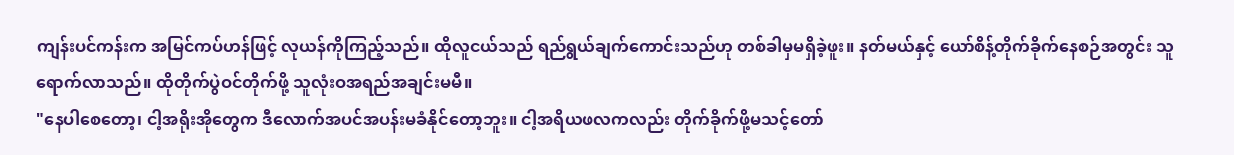ကျန်းပင်ကန်းက အမြင်ကပ်ဟန်ဖြင့် လုယန်ကိုကြည့်သည်။ ထိုလူငယ်သည် ရည်ရွယ်ချက်ကောင်းသည်ဟု တစ်ခါမှမရှိခဲ့ဖူး။ နတ်မယ်နှင့် ယော်စိန့်တိုက်ခိုက်နေစဉ်အတွင်း သူရောက်လာသည်။ ထိုတိုက်ပွဲဝင်တိုက်ဖို့ သူလုံးဝအရည်အချင်းမမီ။
"နေပါစေတော့၊ ငါ့အရိုးအိုတွေက ဒီလောက်အပင်အပန်းမခံနိုင်တော့ဘူး။ ငါ့အရိယဖလကလည်း တိုက်ခိုက်ဖို့မသင့်တော်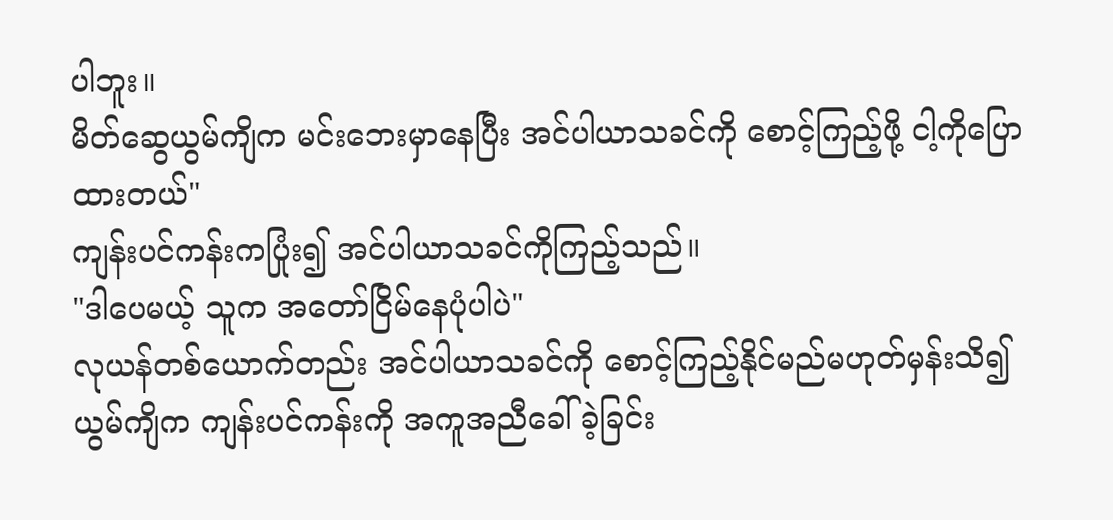ပါဘူး။
မိတ်ဆွေယွမ်ကျိက မင်းဘေးမှာနေပြီး အင်ပါယာသခင်ကို စောင့်ကြည့်ဖို့ ငါ့ကိုပြောထားတယ်"
ကျန်းပင်ကန်းကပြုံး၍ အင်ပါယာသခင်ကိုကြည့်သည်။
"ဒါပေမယ့် သူက အတော်ငြိမ်နေပုံပါပဲ"
လုယန်တစ်ယောက်တည်း အင်ပါယာသခင်ကို စောင့်ကြည့်နိုင်မည်မဟုတ်မှန်းသိ၍ ယွမ်ကျိက ကျန်းပင်ကန်းကို အကူအညီခေါ်ခဲ့ခြင်း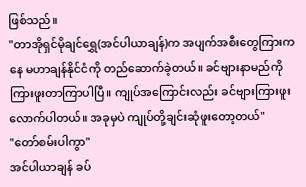ဖြစ်သည်။
"တာအိုရှင်မိုချင်ရွှေ(အင်ပါယာချန်)က အပျက်အစီးတွေကြားကနေ မဟာချန်နိုင်ငံကို တည်ဆောက်ခဲ့တယ်။ ခင်ဗျားနာမည်ကို ကြားဖူးတာကြာပါပြီ။ ကျုပ်အကြောင်းလည်း ခင်ဗျားကြားဖူးလောက်ပါတယ်။ အခုမှပဲ ကျုပ်တို့ချင်းဆုံဖူးတော့တယ်"
"တော်စမ်းပါကွာ"
အင်ပါယာချန် ခပ်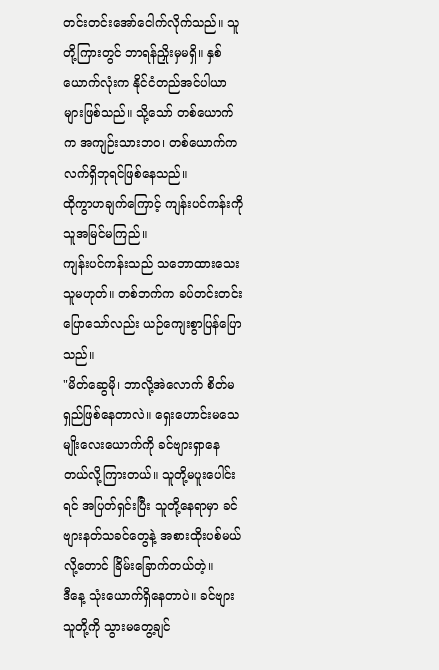တင်းတင်းအော်ငေါက်လိုက်သည်။ သူတို့ကြားတွင် ဘာရန်ညှိုးမှမရှိ။ နှစ်ယောက်လုံးက နိုင်ငံတည်အင်ပါယာများဖြစ်သည်။ သို့သော် တစ်ယောက်က အကျဉ်းသားဘဝ၊ တစ်ယောက်က လက်ရှိဘုရင်ဖြစ်နေသည်။
ထိုကွာဟချက်ကြောင့် ကျန်းပင်ကန်းကို သူအမြင်မကြည်။
ကျန်းပင်ကန်းသည် သဘောထားသေးသူမဟုတ်။ တစ်ဘက်က ခပ်တင်းတင်းပြောသော်လည်း ယဉ်ကျေးစွာပြန်ပြောသည်။
"မိတ်ဆွေမို၊ ဘာလို့အဲလောက် စိတ်မရှည်ဖြစ်နေတာလဲ။ ရှေးဟောင်းမသေမျိုးလေးယောက်ကို ခင်ဗျားရှာနေတယ်လို့ကြားတယ်။ သူတို့မပူးပေါင်းရင် အပြတ်ရှင်းပြီး သူတို့နေရာမှာ ခင်ဗျားနတ်သခင်တွေနဲ့ အစားထိုးပစ်မယ်လို့တောင် ခြိမ်းခြောက်တယ်တဲ့။
ဒီနေ့ သုံးယောက်ရှိနေတာပဲ။ ခင်ဗျားသူတို့ကို သွားမတွေ့ချင်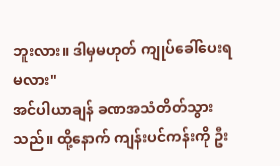ဘူးလား။ ဒါမှမဟုတ် ကျုပ်ခေါ်ပေးရမလား"
အင်ပါယာချန် ခဏအသံတိတ်သွားသည်။ ထို့နောက် ကျန်းပင်ကန်းကို ဦး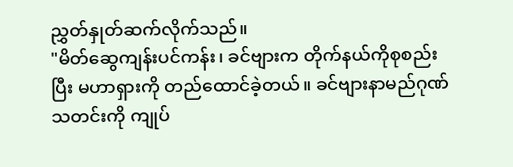ညွှတ်နှုတ်ဆက်လိုက်သည်။
"မိတ်ဆွေကျန်းပင်ကန်း၊ ခင်ဗျားက တိုက်နယ်ကိုစုစည်းပြီး မဟာရှားကို တည်ထောင်ခဲ့တယ်။ ခင်ဗျားနာမည်ဂုဏ်သတင်းကို ကျုပ်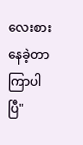လေးစားနေခဲ့တာ ကြာပါပြီ"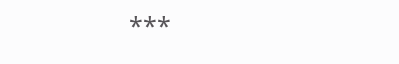***